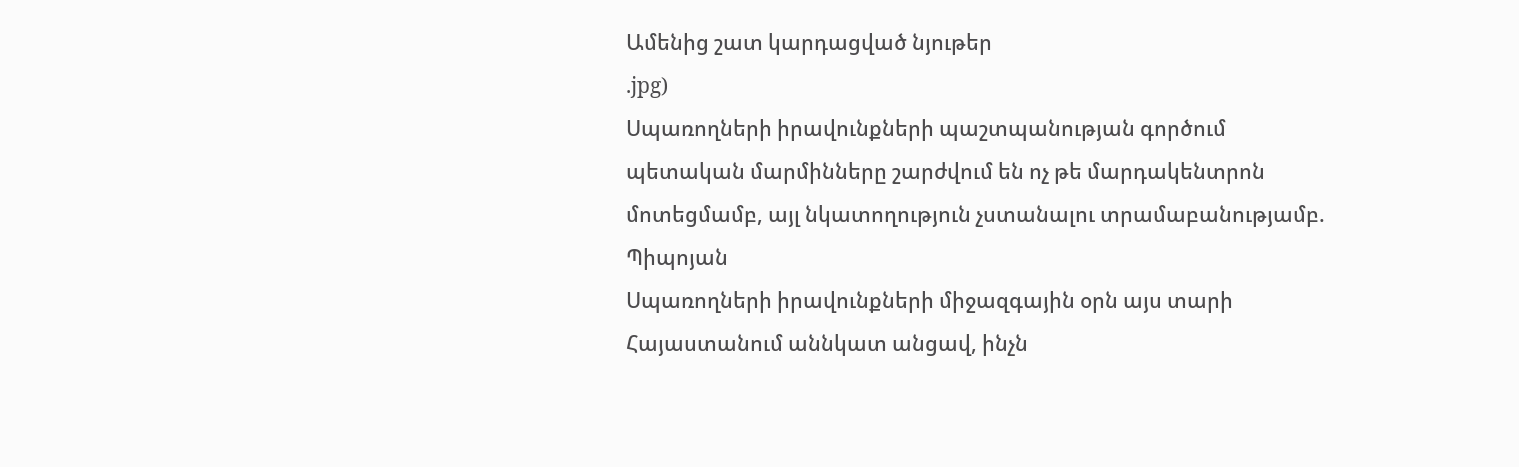Ամենից շատ կարդացված նյութեր
.jpg)
Սպառողների իրավունքների պաշտպանության գործում պետական մարմինները շարժվում են ոչ թե մարդակենտրոն մոտեցմամբ, այլ նկատողություն չստանալու տրամաբանությամբ. Պիպոյան
Սպառողների իրավունքների միջազգային օրն այս տարի Հայաստանում աննկատ անցավ, ինչն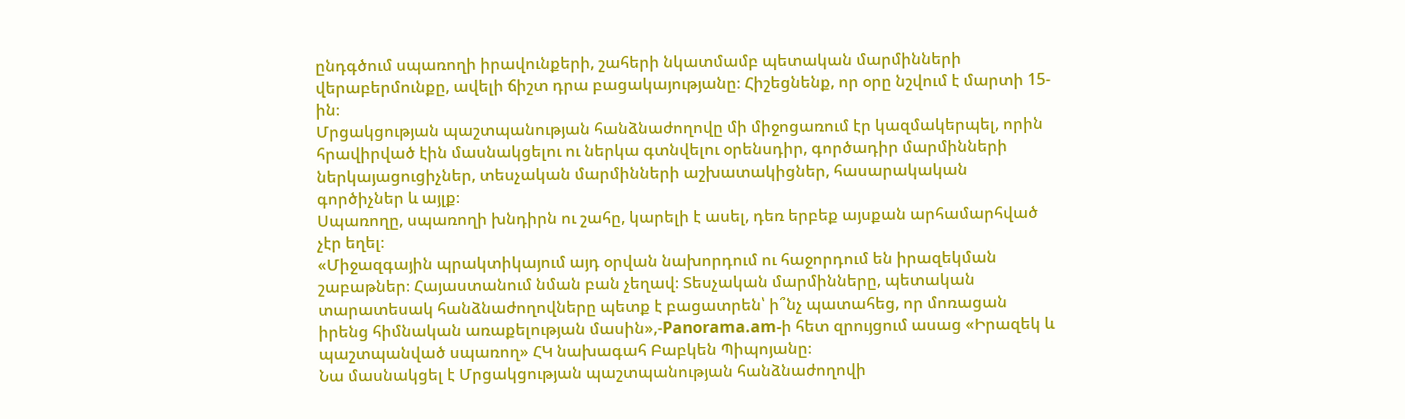ընդգծում սպառողի իրավունքերի, շահերի նկատմամբ պետական մարմինների վերաբերմունքը, ավելի ճիշտ դրա բացակայությանը։ Հիշեցնենք, որ օրը նշվում է մարտի 15-ին։
Մրցակցության պաշտպանության հանձնաժողովը մի միջոցառում էր կազմակերպել, որին հրավիրված էին մասնակցելու ու ներկա գտնվելու օրենսդիր, գործադիր մարմինների ներկայացուցիչներ, տեսչական մարմինների աշխատակիցներ, հասարակական գործիչներ և այլք։
Սպառողը, սպառողի խնդիրն ու շահը, կարելի է ասել, դեռ երբեք այսքան արհամարհված չէր եղել։
«Միջազգային պրակտիկայում այդ օրվան նախորդում ու հաջորդում են իրազեկման շաբաթներ։ Հայաստանում նման բան չեղավ։ Տեսչական մարմինները, պետական տարատեսակ հանձնաժողովները պետք է բացատրեն՝ ի՞նչ պատահեց, որ մոռացան իրենց հիմնական առաքելության մասին»,-Panorama.am-ի հետ զրույցում ասաց «Իրազեկ և պաշտպանված սպառող» ՀԿ նախագահ Բաբկեն Պիպոյանը։
Նա մասնակցել է Մրցակցության պաշտպանության հանձնաժողովի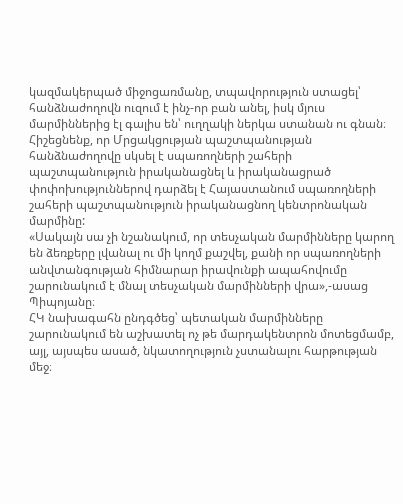կազմակերպած միջոցառմանը, տպավորություն ստացել՝ հանձնաժողովն ուզում է ինչ-որ բան անել, իսկ մյուս մարմիններից էլ գալիս են՝ ուղղակի ներկա ստանան ու գնան։
Հիշեցնենք, որ Մրցակցության պաշտպանության հանձնաժողովը սկսել է սպառողների շահերի պաշտպանություն իրականացնել և իրականացրած փոփոխություններով դարձել է Հայաստանում սպառողների շահերի պաշտպանություն իրականացնող կենտրոնական մարմինը:
«Սակայն սա չի նշանակում, որ տեսչական մարմինները կարող են ձեռքերը լվանալ ու մի կողմ քաշվել, քանի որ սպառողների անվտանգության հիմնարար իրավունքի ապահովումը շարունակում է մնալ տեսչական մարմինների վրա»,-ասաց Պիպոյանը։
ՀԿ նախագահն ընդգծեց՝ պետական մարմինները շարունակում են աշխատել ոչ թե մարդակենտրոն մոտեցմամբ, այլ, այսպես ասած, նկատողություն չստանալու հարթության մեջ։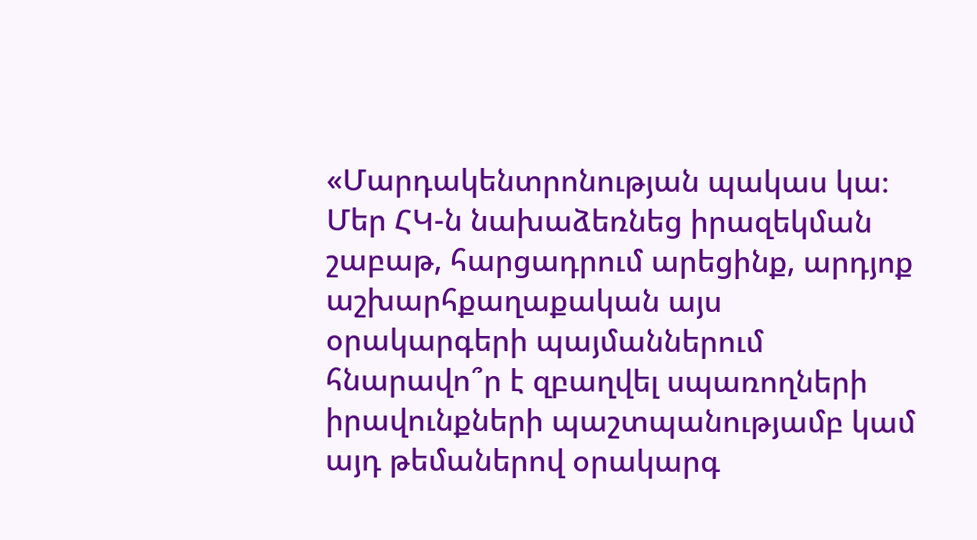«Մարդակենտրոնության պակաս կա։ Մեր ՀԿ-ն նախաձեռնեց իրազեկման շաբաթ, հարցադրում արեցինք, արդյոք աշխարհքաղաքական այս օրակարգերի պայմաններում հնարավո՞ր է զբաղվել սպառողների իրավունքների պաշտպանությամբ կամ այդ թեմաներով օրակարգ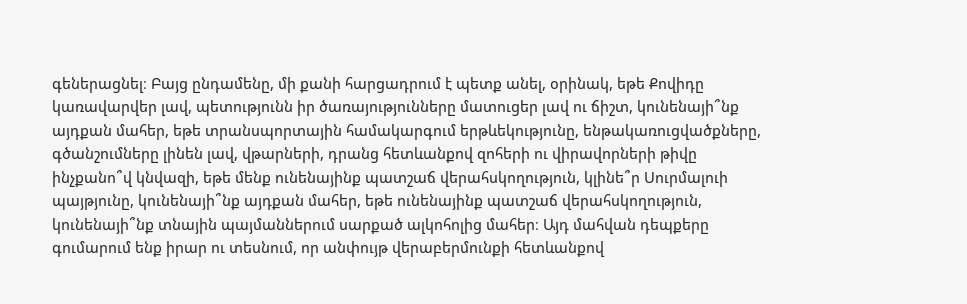գեներացնել։ Բայց ընդամենը, մի քանի հարցադրում է պետք անել, օրինակ, եթե Քովիդը կառավարվեր լավ, պետությունն իր ծառայությունները մատուցեր լավ ու ճիշտ, կունենայի՞նք այդքան մահեր, եթե տրանսպորտային համակարգում երթևեկությունը, ենթակառուցվածքները, գծանշումները լինեն լավ, վթարների, դրանց հետևանքով զոհերի ու վիրավորների թիվը ինչքանո՞վ կնվազի, եթե մենք ունենայինք պատշաճ վերահսկողություն, կլինե՞ր Սուրմալուի պայթյունը, կունենայի՞նք այդքան մահեր, եթե ունենայինք պատշաճ վերահսկողություն, կունենայի՞նք տնային պայմաններում սարքած ալկոհոլից մահեր։ Այդ մահվան դեպքերը գումարում ենք իրար ու տեսնում, որ անփույթ վերաբերմունքի հետևանքով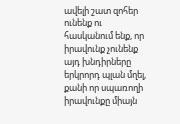ավելի շատ զոհեր ունենք ու հասկանում ենք, որ իրավունք չունենք այդ խնդիրները երկրորդ պլան մղել, քանի որ սպառողի իրավունքը միայն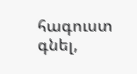հագուստ գնել,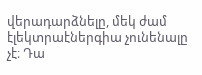վերադարձնելը, մեկ ժամ էլեկտրաէներգիա չունենալը չէ։ Դա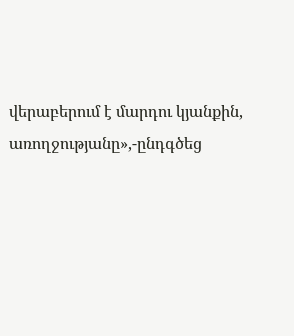վերաբերում է մարդու կյանքին, առողջությանը»,-ընդգծեց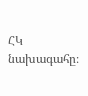ՀԿ նախագահը։